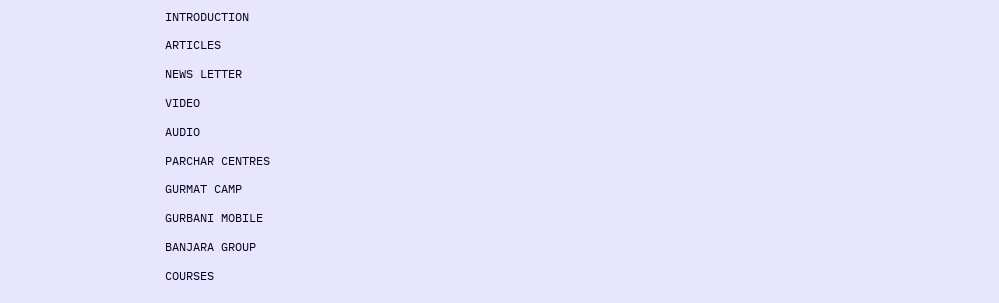INTRODUCTION

ARTICLES

NEWS LETTER

VIDEO

AUDIO

PARCHAR CENTRES

GURMAT CAMP

GURBANI MOBILE

BANJARA GROUP

COURSES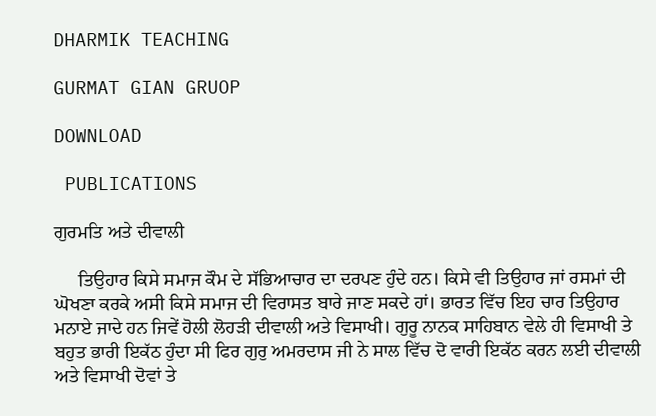DHARMIK TEACHING

GURMAT GIAN GRUOP

DOWNLOAD

 PUBLICATIONS

ਗੁਰਮਤਿ ਅਤੇ ਦੀਵਾਲੀ

     ਤਿਉਹਾਰ ਕਿਸੇ ਸਮਾਜ ਕੌਮ ਦੇ ਸੱਭਿਆਚਾਰ ਦਾ ਦਰਪਣ ਹੁੰਦੇ ਹਨ। ਕਿਸੇ ਵੀ ਤਿਉਹਾਰ ਜਾਂ ਰਸਮਾਂ ਦੀ ਘੋਖਣਾ ਕਰਕੇ ਅਸੀ ਕਿਸੇ ਸਮਾਜ ਦੀ ਵਿਰਾਸਤ ਬਾਰੇ ਜਾਣ ਸਕਦੇ ਹਾਂ। ਭਾਰਤ ਵਿੱਚ ਇਹ ਚਾਰ ਤਿਉਹਾਰ ਮਨਾਏ ਜਾਦੇ ਹਨ ਜਿਵੇਂ ਹੋਲੀ ਲੋਹੜੀ ਦੀਵਾਲੀ ਅਤੇ ਵਿਸਾਖੀ। ਗੁਰੂ ਨਾਨਕ ਸਾਹਿਬਾਨ ਵੇਲੇ ਹੀ ਵਿਸਾਖੀ ਤੇ ਬਹੁਤ ਭਾਰੀ ਇਕੱਠ ਹੁੰਦਾ ਸੀ ਫਿਰ ਗੁਰੁ ਅਮਰਦਾਸ ਜੀ ਨੇ ਸਾਲ ਵਿੱਚ ਦੋ ਵਾਰੀ ਇਕੱਠ ਕਰਨ ਲਈ ਦੀਵਾਲੀ ਅਤੇ ਵਿਸਾਖੀ ਦੋਵਾਂ ਤੇ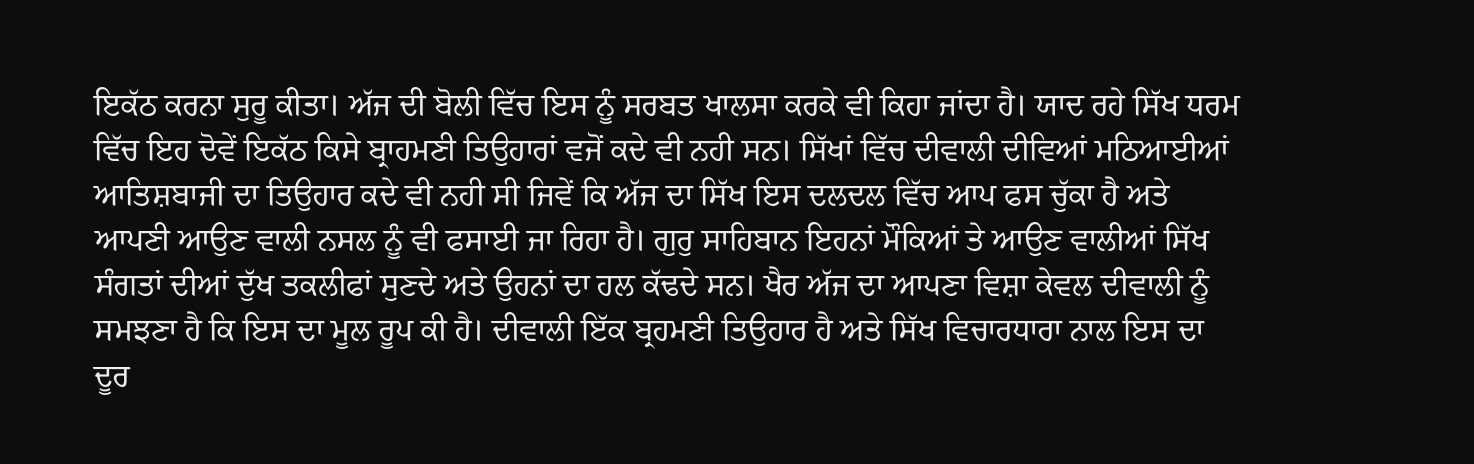ਇਕੱਠ ਕਰਨਾ ਸੁਰੂ ਕੀਤਾ। ਅੱਜ ਦੀ ਬੋਲੀ ਵਿੱਚ ਇਸ ਨੂੰ ਸਰਬਤ ਖਾਲਸਾ ਕਰਕੇ ਵੀ ਕਿਹਾ ਜਾਂਦਾ ਹੈ। ਯਾਦ ਰਹੇ ਸਿੱਖ ਧਰਮ ਵਿੱਚ ਇਹ ਦੋਵੇਂ ਇਕੱਠ ਕਿਸੇ ਬ੍ਰਾਹਮਣੀ ਤਿਉਹਾਰਾਂ ਵਜੋਂ ਕਦੇ ਵੀ ਨਹੀ ਸਨ। ਸਿੱਖਾਂ ਵਿੱਚ ਦੀਵਾਲੀ ਦੀਵਿਆਂ ਮਠਿਆਈਆਂ ਆਤਿਸ਼ਬਾਜੀ ਦਾ ਤਿਉਹਾਰ ਕਦੇ ਵੀ ਨਹੀ ਸੀ ਜਿਵੇਂ ਕਿ ਅੱਜ ਦਾ ਸਿੱਖ ਇਸ ਦਲਦਲ ਵਿੱਚ ਆਪ ਫਸ ਚੁੱਕਾ ਹੈ ਅਤੇ ਆਪਣੀ ਆਉਣ ਵਾਲੀ ਨਸਲ ਨੂੰ ਵੀ ਫਸਾਈ ਜਾ ਰਿਹਾ ਹੈ। ਗੁਰੁ ਸਾਹਿਬਾਨ ਇਹਨਾਂ ਮੌਕਿਆਂ ਤੇ ਆਉਣ ਵਾਲੀਆਂ ਸਿੱਖ ਸੰਗਤਾਂ ਦੀਆਂ ਦੁੱਖ ਤਕਲੀਫਾਂ ਸੁਣਦੇ ਅਤੇ ਉਹਨਾਂ ਦਾ ਹਲ ਕੱਢਦੇ ਸਨ। ਖੈਰ ਅੱਜ ਦਾ ਆਪਣਾ ਵਿਸ਼ਾ ਕੇਵਲ ਦੀਵਾਲੀ ਨੂੰ ਸਮਝਣਾ ਹੈ ਕਿ ਇਸ ਦਾ ਮੂਲ ਰੂਪ ਕੀ ਹੈ। ਦੀਵਾਲੀ ਇੱਕ ਬ੍ਰਹਮਣੀ ਤਿਉਹਾਰ ਹੈ ਅਤੇ ਸਿੱਖ ਵਿਚਾਰਧਾਰਾ ਨਾਲ ਇਸ ਦਾ ਦੂਰ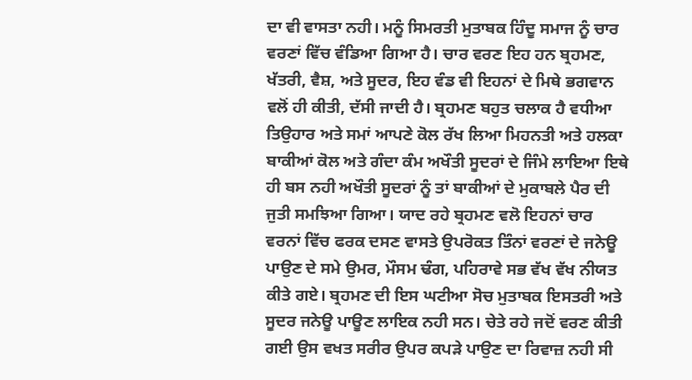ਦਾ ਵੀ ਵਾਸਤਾ ਨਹੀ। ਮਨੂੰ ਸਿਮਰਤੀ ਮੁਤਾਬਕ ਹਿੰਦੂ ਸਮਾਜ ਨੂੰ ਚਾਰ ਵਰਣਾਂ ਵਿੱਚ ਵੰਡਿਆ ਗਿਆ ਹੈ। ਚਾਰ ਵਰਣ ਇਹ ਹਨ ਬ੍ਰਹਮਣ, ਖੱਤਰੀ, ਵੈਸ਼, ਅਤੇ ਸੂਦਰ, ਇਹ ਵੰਡ ਵੀ ਇਹਨਾਂ ਦੇ ਮਿਥੇ ਭਗਵਾਨ ਵਲੋਂ ਹੀ ਕੀਤੀ, ਦੱਸੀ ਜਾਦੀ ਹੈ। ਬ੍ਰਹਮਣ ਬਹੁਤ ਚਲਾਕ ਹੈ ਵਧੀਆ ਤਿਉਹਾਰ ਅਤੇ ਸਮਾਂ ਆਪਣੇ ਕੋਲ ਰੱਖ ਲਿਆ ਮਿਹਨਤੀ ਅਤੇ ਹਲਕਾ ਬਾਕੀਆਂ ਕੋਲ ਅਤੇ ਗੰਦਾ ਕੰਮ ਅਖੌਤੀ ਸੂਦਰਾਂ ਦੇ ਜਿੰਮੇ ਲਾਇਆ ਇਥੇ ਹੀ ਬਸ ਨਹੀ ਅਖੌਤੀ ਸੂਦਰਾਂ ਨੂੰ ਤਾਂ ਬਾਕੀਆਂ ਦੇ ਮੁਕਾਬਲੇ ਪੈਰ ਦੀ ਜੁਤੀ ਸਮਝਿਆ ਗਿਆ। ਯਾਦ ਰਹੇ ਬ੍ਰਹਮਣ ਵਲੋ ਇਹਨਾਂ ਚਾਰ ਵਰਨਾਂ ਵਿੱਚ ਫਰਕ ਦਸਣ ਵਾਸਤੇ ਉਪਰੋਕਤ ਤਿੰਨਾਂ ਵਰਣਾਂ ਦੇ ਜਨੇਊ ਪਾਉਣ ਦੇ ਸਮੇ ਉਮਰ, ਮੌਸਮ ਢੰਗ, ਪਹਿਰਾਵੇ ਸਭ ਵੱਖ ਵੱਖ ਨੀਯਤ ਕੀਤੇ ਗਏ। ਬ੍ਰਹਮਣ ਦੀ ਇਸ ਘਟੀਆ ਸੋਚ ਮੁਤਾਬਕ ਇਸਤਰੀ ਅਤੇ ਸੂਦਰ ਜਨੇਊ ਪਾਊਣ ਲਾਇਕ ਨਹੀ ਸਨ। ਚੇਤੇ ਰਹੇ ਜਦੋਂ ਵਰਣ ਕੀਤੀ ਗਈ ਉਸ ਵਖਤ ਸਰੀਰ ਉਪਰ ਕਪੜੇ ਪਾਉਣ ਦਾ ਰਿਵਾਜ਼ ਨਹੀ ਸੀ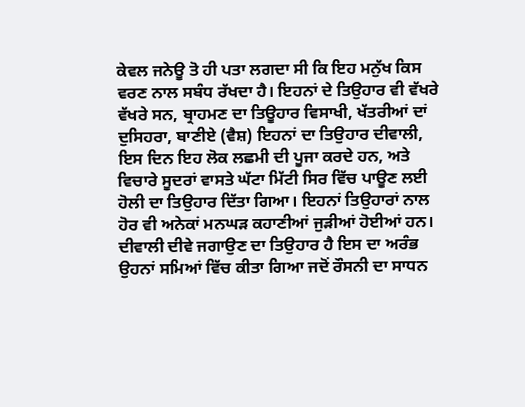ਕੇਵਲ ਜਨੇਊ ਤੋ ਹੀ ਪਤਾ ਲਗਦਾ ਸੀ ਕਿ ਇਹ ਮਨੁੱਖ ਕਿਸ ਵਰਣ ਨਾਲ ਸਬੰਧ ਰੱਖਦਾ ਹੈ। ਇਹਨਾਂ ਦੇ ਤਿਉਹਾਰ ਵੀ ਵੱਖਰੇ ਵੱਖਰੇ ਸਨ, ਬ੍ਰਾਹਮਣ ਦਾ ਤਿਊਹਾਰ ਵਿਸਾਖੀ, ਖੱਤਰੀਆਂ ਦਾਂ ਦੁਸਿਹਰਾ, ਬਾਣੀਏ (ਵੈਸ਼) ਇਹਨਾਂ ਦਾ ਤਿਉਹਾਰ ਦੀਵਾਲੀ, ਇਸ ਦਿਨ ਇਹ ਲੋਕ ਲਛਮੀ ਦੀ ਪੂਜਾ ਕਰਦੇ ਹਨ, ਅਤੇ ਵਿਚਾਰੇ ਸੂਦਰਾਂ ਵਾਸਤੇ ਘੱਟਾ ਮਿੱਟੀ ਸਿਰ ਵਿੱਚ ਪਾਊਣ ਲਈ ਹੋਲੀ ਦਾ ਤਿਉਹਾਰ ਦਿੱਤਾ ਗਿਆ। ਇਹਨਾਂ ਤਿਉਹਾਰਾਂ ਨਾਲ ਹੋਰ ਵੀ ਅਨੇਕਾਂ ਮਨਘੜ ਕਹਾਣੀਆਂ ਜੁੜੀਆਂ ਹੋਈਆਂ ਹਨ। ਦੀਵਾਲੀ ਦੀਵੇ ਜਗਾਉਣ ਦਾ ਤਿਉਹਾਰ ਹੈ ਇਸ ਦਾ ਅਰੰਭ ਉਹਨਾਂ ਸਮਿਆਂ ਵਿੱਚ ਕੀਤਾ ਗਿਆ ਜਦੋਂ ਰੌਸਨੀ ਦਾ ਸਾਧਨ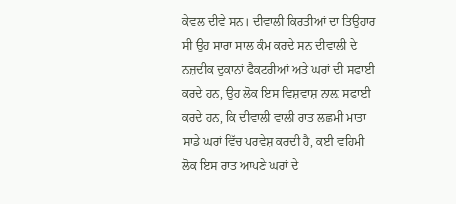ਕੇਵਲ ਦੀਵੇ ਸਨ। ਦੀਵਾਲੀ ਕਿਰਤੀਆਂ ਦਾ ਤਿਉਹਾਰ ਸੀ ਉਹ ਸਾਰਾ ਸਾਲ ਕੰਮ ਕਰਦੇ ਸਨ ਦੀਵਾਲੀ ਦੇ ਨਜ਼ਦੀਕ ਦੁਕਾਨਾਂ ਫੈਕਟਰੀਆਂ ਅਤੇ ਘਰਾਂ ਦੀ ਸਫਾਈ ਕਰਦੇ ਹਨ, ਉਹ ਲੋਕ ਇਸ ਵਿਸ਼ਵਾਸ਼ ਨਾਲ਼ ਸਫਾਈ ਕਰਦੇ ਹਨ, ਕਿ ਦੀਵਾਲੀ ਵਾਲੀ ਰਾਤ ਲਛਮੀ ਮਾਤਾ ਸਾਡੇ ਘਰਾਂ ਵਿੱਚ ਪਰਵੇਸ਼ ਕਰਦੀ ਹੈ, ਕਈ ਵਹਿਮੀ ਲੋਕ ਇਸ ਰਾਤ ਆਪਣੇ ਘਰਾਂ ਦੇ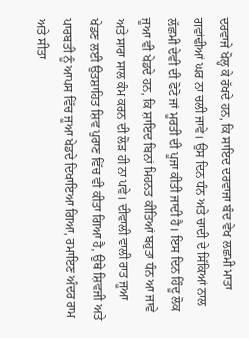ਦਰਵਾਜੇ ਖੋਲ੍ਹ ਕੇ ਰੱਖਦੇ ਹਨ, ਕਿ ਸਾਇਦ ਦਰਵਾਜਾ ਬੰਦ ਵੇਖ ਲਛਮੀ ਮਾਤਾ ਗਵਾਂਢੀਆਂ ਘਰ ਨਾ ਚਲੀ ਜਾਵੇ। ਉਸ ਦਿਨ ਧੰਨ ਅਤੇ ਚਾਦੀ ਦੇ ਸਿੱਕਿਆਂ ਨਾਲ ਲੱਛਮੀ ਦੇਵੀ ਦੀ ਫੋਟੋ ਜਾਂ ਮੂਰਤੀ ਦੀ ਪੂਜਾ ਕੀਤੀ ਜਾਦੀ ਹੈ। ਇਸ ਦਿਨ ਹਿੰਦੂ ਲੋਕ ਜੂਆ ਵੀ ਖੇਡਦੇ ਹਨ, ਕਿ ਸ਼ਾਇਦ ਬਿਨਾਂ ਮਿਹਨਤ ਕੀਤਿਆਂ ਬਹੁਤਾ ਧੰਨ ਆ ਜਾਵੇ ਅਤੇ ਸਾਰਾ ਸਾਲ ਕੰਮ ਕਰਨ ਦੀ ਲੋੜ ਹੀ ਨਾ ਪਵੇ। ਦੀਵਾਲੀ ਵਾਲੀ ਰਾਤ ਜੂਆ ਖੇਡਣ ਲਈ ਉਤਸ਼ਾਹਿਤ ਸ਼ਿਵ ਪੁਰਾਣ ਵਿੱਚ ਵੀ ਕੀਤਾ ਗਿਆ ਹੈ, ਉਥੇ ਸ਼ਿਵਜੀ ਅਤੇ ਪਾਰਬਤੀ ਨੂੰ ਆਪਸ ਵਿੱਚ ਜੂਆ ਖੇਡਦੇ ਦਿਖਾਇਆ ਗਿਆ, ਰਮਾਇਣ ਅੰਦਰ ਰਾਮ ਅਤੇ ਸੀਤਾ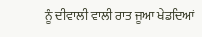ਨੂੰ ਦੀਵਾਲੀ ਵਾਲੀ ਰਾਤ ਜੂਆ ਖੇਡਦਿਆਂ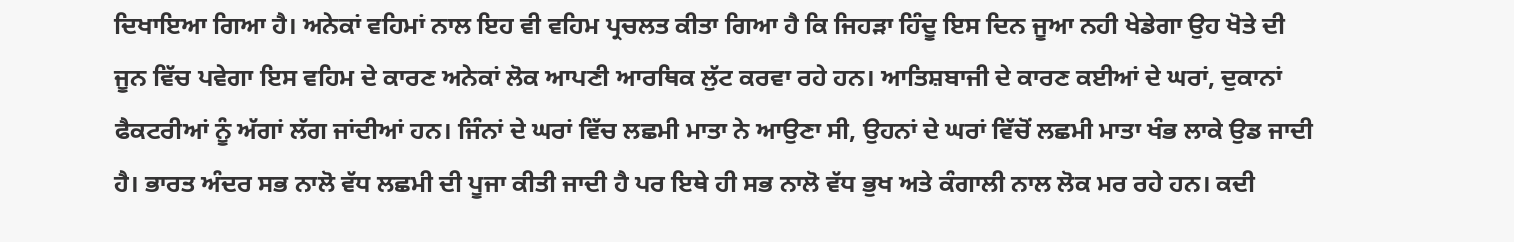ਦਿਖਾਇਆ ਗਿਆ ਹੈ। ਅਨੇਕਾਂ ਵਹਿਮਾਂ ਨਾਲ ਇਹ ਵੀ ਵਹਿਮ ਪ੍ਰਚਲਤ ਕੀਤਾ ਗਿਆ ਹੈ ਕਿ ਜਿਹੜਾ ਹਿੰਦੂ ਇਸ ਦਿਨ ਜੂਆ ਨਹੀ ਖੇਡੇਗਾ ਉਹ ਖੋਤੇ ਦੀ ਜੂਨ ਵਿੱਚ ਪਵੇਗਾ ਇਸ ਵਹਿਮ ਦੇ ਕਾਰਣ ਅਨੇਕਾਂ ਲੋਕ ਆਪਣੀ ਆਰਥਿਕ ਲੁੱਟ ਕਰਵਾ ਰਹੇ ਹਨ। ਆਤਿਸ਼ਬਾਜੀ ਦੇ ਕਾਰਣ ਕਈਆਂ ਦੇ ਘਰਾਂ, ਦੁਕਾਨਾਂ ਫੈਕਟਰੀਆਂ ਨੂੰ ਅੱਗਾਂ ਲੱਗ ਜਾਂਦੀਆਂ ਹਨ। ਜਿੰਨਾਂ ਦੇ ਘਰਾਂ ਵਿੱਚ ਲਛਮੀ ਮਾਤਾ ਨੇ ਆਉਣਾ ਸੀ, ਉਹਨਾਂ ਦੇ ਘਰਾਂ ਵਿੱਚੋਂ ਲਛਮੀ ਮਾਤਾ ਖੰਭ ਲਾਕੇ ਉਡ ਜਾਦੀ ਹੈ। ਭਾਰਤ ਅੰਦਰ ਸਭ ਨਾਲੋ ਵੱਧ ਲਛਮੀ ਦੀ ਪੂਜਾ ਕੀਤੀ ਜਾਦੀ ਹੈ ਪਰ ਇਥੇ ਹੀ ਸਭ ਨਾਲੋ ਵੱਧ ਭੁਖ ਅਤੇ ਕੰਗਾਲੀ ਨਾਲ ਲੋਕ ਮਰ ਰਹੇ ਹਨ। ਕਦੀ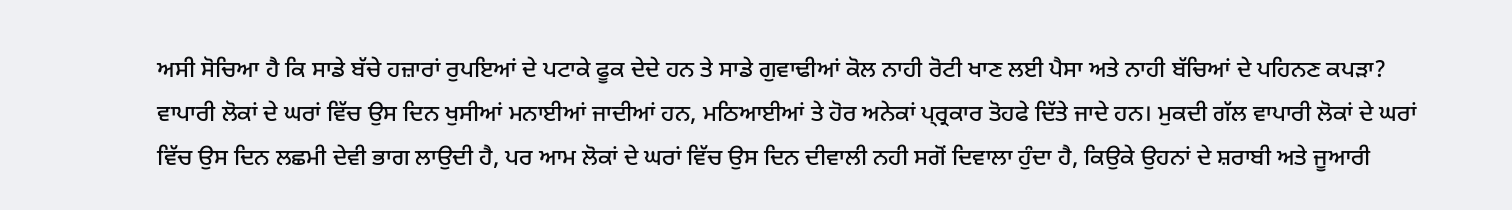ਅਸੀ ਸੋਚਿਆ ਹੈ ਕਿ ਸਾਡੇ ਬੱਚੇ ਹਜ਼ਾਰਾਂ ਰੁਪਇਆਂ ਦੇ ਪਟਾਕੇ ਫੂਕ ਦੇਦੇ ਹਨ ਤੇ ਸਾਡੇ ਗੁਵਾਢੀਆਂ ਕੋਲ ਨਾਹੀ ਰੋਟੀ ਖਾਣ ਲਈ ਪੈਸਾ ਅਤੇ ਨਾਹੀ ਬੱਚਿਆਂ ਦੇ ਪਹਿਨਣ ਕਪੜਾ? ਵਾਪਾਰੀ ਲੋਕਾਂ ਦੇ ਘਰਾਂ ਵਿੱਚ ਉਸ ਦਿਨ ਖੁਸੀਆਂ ਮਨਾਈਆਂ ਜਾਦੀਆਂ ਹਨ, ਮਠਿਆਈਆਂ ਤੇ ਹੋਰ ਅਨੇਕਾਂ ਪ੍ਰ੍ਰਕਾਰ ਤੋਹਫੇ ਦਿੱਤੇ ਜਾਦੇ ਹਨ। ਮੁਕਦੀ ਗੱਲ ਵਾਪਾਰੀ ਲੋਕਾਂ ਦੇ ਘਰਾਂ ਵਿੱਚ ਉਸ ਦਿਨ ਲਛਮੀ ਦੇਵੀ ਭਾਗ ਲਾਉਦੀ ਹੈ, ਪਰ ਆਮ ਲੋਕਾਂ ਦੇ ਘਰਾਂ ਵਿੱਚ ਉਸ ਦਿਨ ਦੀਵਾਲੀ ਨਹੀ ਸਗੋਂ ਦਿਵਾਲਾ ਹੁੰਦਾ ਹੈ, ਕਿਉਕੇ ਉਹਨਾਂ ਦੇ ਸ਼ਰਾਬੀ ਅਤੇ ਜੂਆਰੀ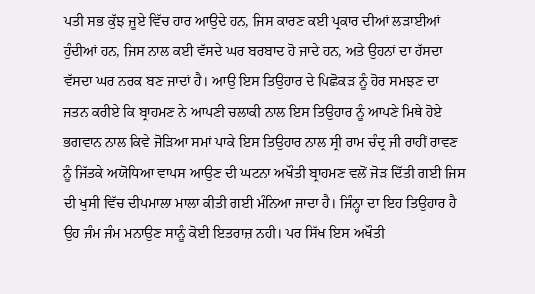ਪਤੀ ਸਭ ਕੁੱਝ ਜੂਏ ਵਿੱਚ ਹਾਰ ਆਉਦੇ ਹਨ, ਜਿਸ ਕਾਰਣ ਕਈ ਪ੍ਰਕਾਰ ਦੀਆਂ ਲੜਾਈਆਂ ਹੁੰਦੀਆਂ ਹਨ, ਜਿਸ ਨਾਲ ਕਈ ਵੱਸਦੇ ਘਰ ਬਰਬਾਦ ਹੋ ਜਾਦੇ ਹਨ, ਅਤੇ ਉਹਨਾਂ ਦਾ ਹੱਸਦਾ ਵੱਸਦਾ ਘਰ ਨਰਕ ਬਣ ਜਾਦਾਂ ਹੈ। ਆਉ ਇਸ ਤਿਉਹਾਰ ਦੇ ਪਿਛੋਕੜ ਨੂੰ ਹੋਰ ਸਮਝਣ ਦਾ ਜਤਨ ਕਰੀਏ ਕਿ ਬ੍ਰਾਹਮਣ ਨੇ ਆਪਣੀ ਚਲਾਕੀ ਨਾਲ ਇਸ ਤਿਉਹਾਰ ਨੂੰ ਆਪਣੇ ਮਿਥੇ ਹੋਏ ਭਗਵਾਨ ਨਾਲ ਕਿਵੇ ਜੋੜਿਆ ਸਮਾਂ ਪਾਕੇ ਇਸ ਤਿਉਹਾਰ ਨਾਲ ਸ੍ਰੀ ਰਾਮ ਚੰਦ੍ਰ ਜੀ ਰਾਹੀਂ ਰਾਵਣ ਨੂੰ ਜਿੱਤਕੇ ਅਯੋਧਿਆ ਵਾਪਸ ਆਉਣ ਦੀ ਘਟਨਾ ਅਖੌਤੀ ਬ੍ਰਾਹਮਣ ਵਲੋਂ ਜੋੜ ਦਿੱਤੀ ਗਈ ਜਿਸ ਦੀ ਖੁਸੀ ਵਿੱਚ ਦੀਪਮਾਲਾ ਮਾਲਾ ਕੀਤੀ ਗਈ ਮੰਨਿਆ ਜਾਦਾ ਹੈ। ਜਿੰਨ੍ਹਾ ਦਾ ਇਹ ਤਿਉਹਾਰ ਹੈ ਉਹ ਜੰਮ ਜੰਮ ਮਨਾਉਣ ਸਾਨੂੰ ਕੋਈ ਇਤਰਾਜ਼ ਨਹੀ। ਪਰ ਸਿੱਖ ਇਸ ਅਖੌਤੀ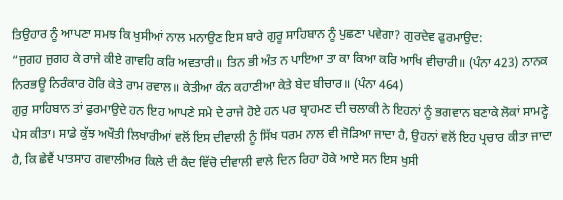ਤਿਉਹਾਰ ਨੂੰ ਆਪਣਾ ਸਮਝ ਕਿ ਖੁਸੀਆਂ ਨਾਲ ਮਨਾਉਣ ਇਸ ਬਾਰੇ ਗੁਰੂ ਸਾਹਿਬਾਨ ਨੂੰ ਪੁਛਣਾ ਪਵੇਗਾ? ਗੁਰਦੇਵ ਫੁਰਮਾਉਦ:
“ਜੁਗਹ ਜੁਗਹ ਕੇ ਰਾਜੇ ਕੀਏ ਗਾਵਹਿ ਕਰਿ ਅਵਤਾਰੀ॥ ਤਿਨ ਭੀ ਅੰਤ ਨ ਪਾਇਆ ਤਾ ਕਾ ਕਿਆ ਕਰਿ ਆਖਿ ਵੀਚਾਰੀ॥ (ਪੰਨਾ 423) ਨਾਨਕ ਨਿਰਭਊ ਨਿਰੰਕਾਰ ਹੋਰਿ ਕੇਤੇ ਰਾਮ ਰਵਾਲ॥ ਕੇਤੀਆ ਕੰਨ ਕਹਾਣੀਆ ਕੇਤੇ ਬੇਦ ਬੀਚਾਰ॥ (ਪੰਨਾ 464)
ਗੁਰੁ ਸਾਹਿਬਾਨ ਤਾਂ ਫੁਰਮਾਉਦੇ ਹਨ ਇਹ ਆਪਣੇ ਸਮੇ ਦੇ ਰਾਜੇ ਹੋਏ ਹਨ ਪਰ ਬ੍ਰਾਹਮਣ ਦੀ ਚਲਾਕੀ ਨੇ ਇਹਨਾਂ ਨੂੰ ਭਗਵਾਨ ਬਣਾਕੇ ਲੋਕਾਂ ਸਾਮਣ੍ਹੇ ਪੇਸ ਕੀਤਾ। ਸਾਡੇ ਕੁੱਝ ਅਖੌਤੀ ਲਿਖਾਰੀਆਂ ਵਲੋਂ ਇਸ ਦੀਵਾਲੀ ਨੂੰ ਸਿੱਖ ਧਰਮ ਨਾਲ ਵੀ ਜੋੜਿਆ ਜਾਦਾ ਹੈ, ਉਹਨਾਂ ਵਲੋਂ ਇਹ ਪ੍ਰਚਾਰ ਕੀਤਾ ਜਾਦਾ ਹੈ, ਕਿ ਛੇਵੈਂ ਪਾਤਸਾਹ ਗਵਾਲੀਅਰ ਕਿਲੇ ਦੀ ਕੈਦ ਵਿੱਚੋ ਦੀਵਾਲੀ ਵਾਲੇ ਦਿਨ ਰਿਹਾ ਹੋਕੇ ਆਏ ਸਨ ਇਸ ਖੁਸੀ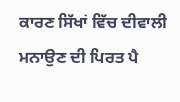ਕਾਰਣ ਸਿੱਖਾਂ ਵਿੱਚ ਦੀਵਾਲੀ ਮਨਾਉਣ ਦੀ ਪਿਰਤ ਪੈ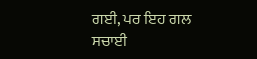ਗਈ, ਪਰ ਇਹ ਗਲ ਸਚਾਈ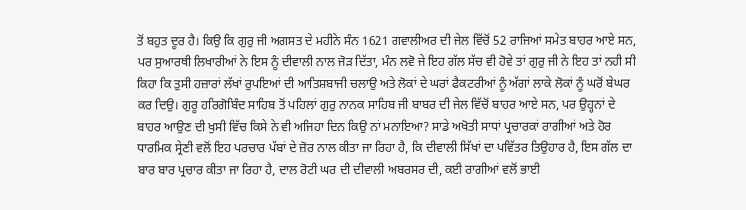ਤੋਂ ਬਹੁਤ ਦੂਰ ਹੈ। ਕਿਉ ਕਿ ਗੁਰੁ ਜੀ ਅਗਸਤ ਦੇ ਮਹੀਨੇ ਸੰਨ 1621 ਗਵਾਲੀਅਰ ਦੀ ਜੇਲ ਵਿੱਚੋਂ 52 ਰਾਜਿਆਂ ਸਮੇਤ ਬਾਹਰ ਆਏ ਸਨ, ਪਰ ਸੁਆਰਥੀ ਲਿਖਾਰੀਆਂ ਨੇ ਇਸ ਨੂੰ ਦੀਵਾਲੀ ਨਾਲ ਜੋੜ ਦਿੱਤਾ, ਮੰਨ ਲਵੋ ਜੇ ਇਹ ਗੱਲ ਸੱਚ ਵੀ ਹੋਵੇ ਤਾਂ ਗੁਰੁ ਜੀ ਨੇ ਇਹ ਤਾਂ ਨਹੀ ਸੀ ਕਿਹਾ ਕਿ ਤੁਸੀ ਹਜ਼ਾਰਾਂ ਲੱਖਾਂ ਰੁਪਇਆਂ ਦੀ ਆਤਿਸ਼ਬਾਜੀ ਚਲਾਉ ਅਤੇ ਲੋਕਾਂ ਦੇ ਘਰਾਂ ਫੈਕਟਰੀਆਂ ਨੂੰ ਅੱਗਾਂ ਲਾਕੇ ਲੋਕਾਂ ਨੂੰ ਘਰੋਂ ਬੇਘਰ ਕਰ ਦਿਉ। ਗੁਰੂ ਹਰਿਗੋਬਿੰਦ ਸਾਹਿਬ ਤੋਂ ਪਹਿਲਾਂ ਗੁਰੁ ਨਾਨਕ ਸਾਹਿਬ ਜੀ ਬਾਬਰ ਦੀ ਜੇਲ ਵਿੱਚੋਂ ਬਾਹਰ ਆਏ ਸਨ, ਪਰ ਉਹ੍ਹਨਾਂ ਦੇ ਬਾਹਰ ਆਉਣ ਦੀ ਖੁਸੀ ਵਿੱਚ ਕਿਸੇ ਨੇ ਵੀ ਅਜਿਹਾ ਦਿਨ ਕਿਉ ਨਾਂ ਮਨਾਇਆ? ਸਾਡੇ ਅਖੋਤੀ ਸਾਧਾਂ ਪ੍ਰਚਾਰਕਾਂ ਰਾਗੀਆਂ ਅਤੇ ਹੋਰ ਧਾਰਮਿਕ ਸ੍ਰੇਣੀ ਵਲੋਂ ਇਹ ਪਰਚਾਰ ਪੱਬਾਂ ਦੇ ਜ਼ੋਰ ਨਾਲ ਕੀਤਾ ਜਾ ਰਿਹਾ ਹੈ, ਕਿ ਦੀਵਾਲੀ ਸਿੱਖਾਂ ਦਾ ਪਵਿੱਤਰ ਤਿਉਹਾਰ ਹੈ, ਇਸ ਗੱਲ ਦਾ ਬਾਰ ਬਾਰ ਪ੍ਰਚਾਰ ਕੀਤਾ ਜਾ ਰਿਹਾ ਹੈ, ਦਾਲ ਰੋਟੀ ਘਰ ਦੀ ਦੀਵਾਲੀ ਅਬਰਸਰ ਦੀ, ਕਈ ਰਾਗੀਆਂ ਵਲੋਂ ਭਾਈ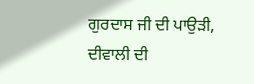ਗੁਰਦਾਸ ਜੀ ਦੀ ਪਾਉੜੀ, ਦੀਵਾਲੀ ਦੀ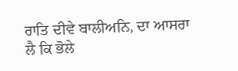ਰਾਤਿ ਦੀਵੇ ਬਾਲੀਅਨਿ, ਦਾ ਆਸਰਾ ਲੈ ਕਿ ਭੋਲੇ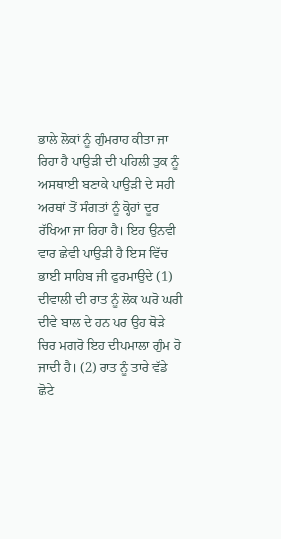ਭਾਲੇ ਲੋਕਾਂ ਨੂੰ ਗੁੰਮਰਾਹ ਕੀਤਾ ਜਾ ਰਿਹਾ ਹੈ ਪਾਉੜੀ ਦੀ ਪਹਿਲੀ ਤੁਕ ਨੂੰ ਅਸਥਾਈ ਬਣਾਕੇ ਪਾਉੜੀ ਦੇ ਸਹੀ ਅਰਥਾਂ ਤੋਂ ਸੰਗਤਾਂ ਨੂੰ ਕ੍ਹੋਹਾਂ ਦੂਰ ਰੱਖਿਆ ਜਾ ਰਿਹਾ ਹੈ। ਇਹ ਉਨਵੀ ਵਾਰ ਛੇਵੀ ਪਾਉੜੀ ਹੈ ਇਸ ਵਿੱਚ ਭਾਈ ਸਾਹਿਬ ਜੀ ਫੁਰਮਾਉਦੇ (1) ਦੀਵਾਲੀ ਦੀ ਰਾਤ ਨੂੰ ਲੋਕ ਘਰੋ ਘਰੀ ਦੀਵੇ ਬਾਲ ਦੇ ਹਨ ਪਰ ਉਹ ਥੋੜੇ ਚਿਰ ਮਗਰੋ ਇਹ ਦੀਪਮਾਲਾ ਗੁੰਮ ਹੋ ਜਾਦੀ ਹੈ। (2) ਰਾਤ ਨੂੰ ਤਾਰੇ ਵੱਡੇ ਛੋਟੇ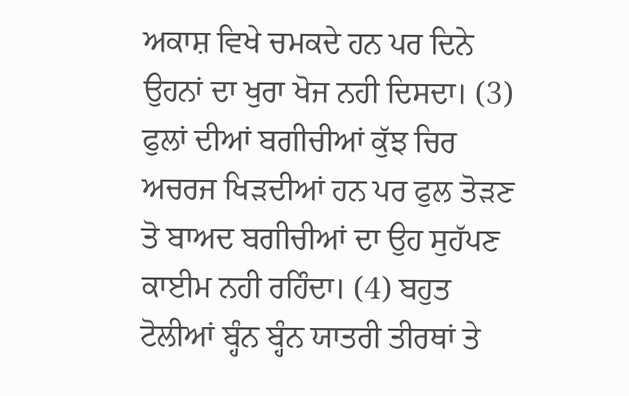ਅਕਾਸ਼ ਵਿਖੇ ਚਮਕਦੇ ਹਨ ਪਰ ਦਿਨੇ ਉਹਨਾਂ ਦਾ ਖੁਰਾ ਖੋਜ ਨਹੀ ਦਿਸਦਾ। (3) ਫੁਲਾਂ ਦੀਆਂ ਬਗੀਚੀਆਂ ਕੁੱਝ ਚਿਰ ਅਚਰਜ ਖਿੜਦੀਆਂ ਹਨ ਪਰ ਫੁਲ ਤੋੜਣ ਤੋ ਬਾਅਦ ਬਗੀਚੀਆਂ ਦਾ ਉਹ ਸੁਹੱਪਣ ਕਾਈਮ ਨਹੀ ਰਹਿੰਦਾ। (4) ਬਹੁਤ ਟੋਲੀਆਂ ਬ੍ਹੰਨ ਬ੍ਹੰਨ ਯਾਤਰੀ ਤੀਰਥਾਂ ਤੇ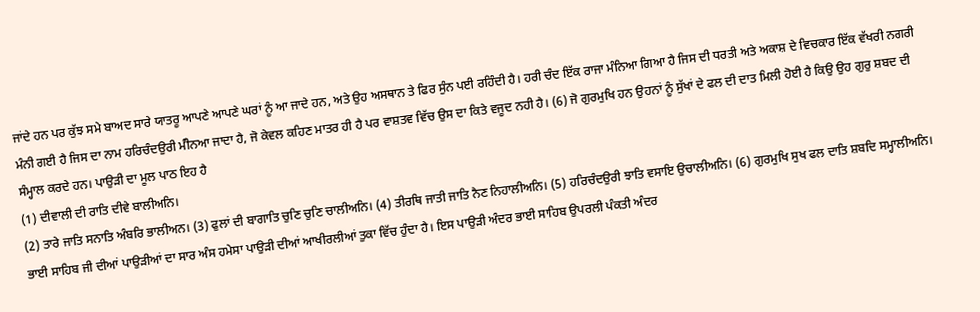ਜਾਂਦੇ ਹਨ ਪਰ ਕੁੱਝ ਸਮੇ ਬਾਅਦ ਸਾਰੇ ਯਾਤਰੂ ਆਪਣੇ ਆਪਣੇ ਘਰਾਂ ਨੂੰ ਆ ਜਾਦੇ ਹਨ, ਅਤੇ ਉਹ ਅਸਥਾਨ ਤੇ ਫਿਰ ਸੁੰਨ ਪਈ ਰਹਿੰਦੀ ਹੈ। ਹਰੀ ਚੰਦ ਇੱਕ ਰਾਜਾ ਮੰਨਿਆ ਗਿਆ ਹੈ ਜਿਸ ਦੀ ਧਰਤੀ ਅਤੇ ਅਕਾਸ਼ ਦੇ ਵਿਚਕਾਰ ਇੱਕ ਵੱਖਰੀ ਨਗਰੀ ਮੰਨੀ ਗਈ ਹੈ ਜਿਸ ਦਾ ਨਾਮ ਹਰਿਚੰਦਉਰੀ ਮੰੀਨਆ ਜਾਦਾ ਹੈ, ਜੋ ਕੇਵਲ ਕਹਿਣ ਮਾਤਰ ਹੀ ਹੈ ਪਰ ਵਾਸ਼ਤਵ ਵਿੱਚ ਉਸ ਦਾ ਕਿਤੇ ਵਜੂਦ ਨਹੀ ਹੈ। (6) ਜੋ ਗੁਰਮੁਖਿ ਹਨ ਉਹਨਾਂ ਨੂੰ ਸੁੱਖਾਂ ਦੇ ਫਲ ਦੀ ਦਾਤ ਮਿਲੀ ਹੋਈ ਹੈ ਕਿਉ ਉਹ ਗੁਰੁ ਸ਼ਬਦ ਦੀ ਸੰਮ੍ਹਾਲ ਕਰਦੇ ਹਨ। ਪਾਉੜੀ ਦਾ ਮੂਲ ਪਾਠ ਇਹ ਹੈ
(1) ਦੀਵਾਲੀ ਦੀ ਰਾਤਿ ਦੀਵੇ ਬਾਲੀਅਨਿ।
(2) ਤਾਰੇ ਜਾਤਿ ਸਨਾਤਿ ਅੰਬਰਿ ਭਾਲੀਅਨ। (3) ਫੁਲਾਂ ਦੀ ਬਾਗਾਤਿ ਚੁਣਿ ਚੁਣਿ ਚਾਲੀਅਨਿ। (4) ਤੀਰਥਿ ਜਾਤੀ ਜਾਤਿ ਨੈਣ ਨਿਹਾਲੀਅਨਿ। (5) ਹਰਿਚੰਦਉਰੀ ਝਾਤਿ ਵਸਾਇ ਉਚਾਲੀਅਨਿ। (6) ਗੁਰਮੁਖਿ ਸੁਖ ਫਲ ਦਾਤਿ ਸ਼ਬਦਿ ਸਮ੍ਹਾਲੀਅਨਿ।
ਭਾਈ ਸਾਹਿਬ ਜੀ ਦੀਆਂ ਪਾਉੜੀਆਂ ਦਾ ਸਾਰ ਅੰਸ ਹਮੇਸਾ ਪਾਉੜੀ ਦੀਆਂ ਆਖੀਰਲੀਆਂ ਤੁਕਾ ਵਿੱਚ ਹੁੰਦਾ ਹੈ। ਇਸ ਪਾਉੜੀ ਅੰਦਰ ਭਾਈ ਸਾਹਿਬ ਉਪਰਲੀ ਪੰਕਤੀ ਅੰਦਰ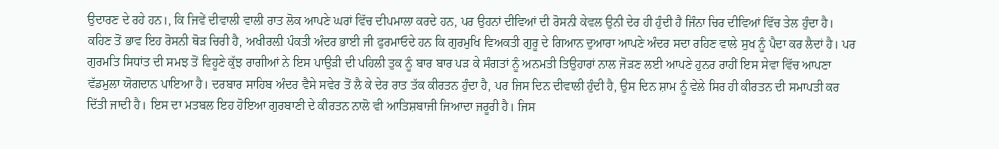ਉਦਾਰਣ ਦੇ ਰਹੇ ਹਨ।, ਕਿ ਜਿਵੇਂ ਦੀਵਾਲੀ ਵਾਲੀ ਰਾਤ ਲੋਕ ਆਪਣੇ ਘਰਾਂ ਵਿੱਚ ਦੀਪਮਾਲਾ ਕਰਦੇ ਹਨ, ਪਰ ਉਹਨਾਂ ਦੀਵਿਆਂ ਦੀ ਰੋਸਨੀ ਕੇਵਲ ਉਨੀ ਦੇਰ ਹੀ ਹੁੰਦੀ ਹੈ ਜਿੰਨਾ ਚਿਰ ਦੀਵਿਆਂ ਵਿੱਚ ਤੇਲ ਹੁੰਦਾ ਹੈ। ਕਹਿਣ ਤੋਂ ਭਾਵ ਇਹ ਰੋਸਨੀ ਥੋੜ ਚਿਰੀ ਹੈ, ਅਖੀਰਲ਼ੀ ਪੰਕਤੀ ਅੰਦਰ ਭਾਈ ਜੀ ਫੁਰਮਾਓਦੇ ਹਨ ਕਿ ਗੁਰਮੁਖਿ ਵਿਅਕਤੀ ਗੁਰੂ ਦੇ ਗਿਆਨ ਦੁਆਰਾ ਆਪਣੇ ਅੰਦਰ ਸਦਾ ਰਹਿਣ ਵਾਲੇ ਸੁਖ ਨੂੰ ਪੈਦਾ ਕਰ ਲੈਦਾਂ ਹੈ। ਪਰ ਗੁਰਮਤਿ ਸਿਧਾਂਤ ਦੀ ਸਮਝ ਤੋਂ ਵਿਹੂਣੇ ਕੁੱਝ ਰਾਗੀਆਂ ਨੇ ਇਸ ਪਾਉੜੀ ਦੀ ਪਹਿਲੀ ਤੁਕ ਨੂੰ ਬਾਰ ਬਾਰ ਪੜ ਕੇ ਸੰਗਤਾਂ ਨੂੰ ਅਨਮਤੀ ਤਿਉਹਾਰਾਂ ਨਾਲ ਜੋੜਣ ਲਈ ਆਪਣੇ ਹੁਨਰ ਰਾਹੀਂ ਇਸ ਸੇਵਾ ਵਿੱਚ ਆਪਣਾ ਵੱਡਮੁਲਾ ਯੋਗਦਾਨ ਪਾਇਆ ਹੈ। ਦਰਬਾਰ ਸਾਹਿਬ ਅੰਦਰ ਵੈਸੇ ਸਵੇਰ ਤੋਂ ਲੈ ਕੇ ਦੇਰ ਰਾਤ ਤੱਕ ਕੀਰਤਨ ਹੁੰਦਾ ਹੈ, ਪਰ ਜਿਸ ਦਿਨ ਦੀਵਾਲੀ ਹੁੰਦੀ ਹੈ, ਉਸ ਦਿਨ ਸ਼ਾਮ ਨੂੰ ਵੇਲੇ ਸਿਰ ਹੀ ਕੀਰਤਨ ਦੀ ਸਮਾਪਤੀ ਕਰ ਦਿੱਤੀ ਜਾਦੀ ਹੈ। ਇਸ ਦਾ ਮਤਬਲ ਇਹ ਹੋਇਆ ਗੁਰਬਾਣੀ ਦੇ ਕੀਰਤਨ ਨਾਲੋ ਵੀ ਆਤਿਸ਼ਬਾਜੀ ਜਿਆਦਾ ਜਰੂਰੀ ਹੈ। ਜਿਸ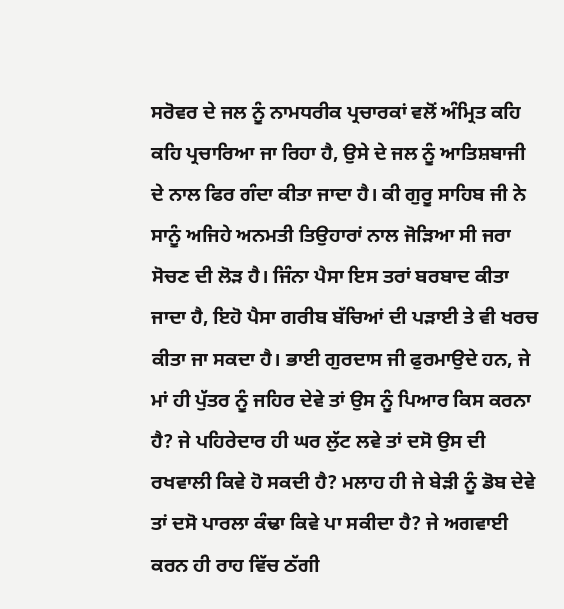ਸਰੋਵਰ ਦੇ ਜਲ ਨੂੰ ਨਾਮਧਰੀਕ ਪ੍ਰਚਾਰਕਾਂ ਵਲੋਂ ਅੰਮ੍ਰਿਤ ਕਹਿ ਕਹਿ ਪ੍ਰਚਾਰਿਆ ਜਾ ਰਿਹਾ ਹੈ, ਉਸੇ ਦੇ ਜਲ ਨੂੰ ਆਤਿਸ਼ਬਾਜੀ ਦੇ ਨਾਲ ਫਿਰ ਗੰਦਾ ਕੀਤਾ ਜਾਦਾ ਹੈ। ਕੀ ਗੁਰੂ ਸਾਹਿਬ ਜੀ ਨੇ ਸਾਨੂੰ ਅਜਿਹੇ ਅਨਮਤੀ ਤਿਉਹਾਰਾਂ ਨਾਲ ਜੋੜਿਆ ਸੀ ਜਰਾ ਸੋਚਣ ਦੀ ਲੋੜ ਹੈ। ਜਿੰਨਾ ਪੈਸਾ ਇਸ ਤਰਾਂ ਬਰਬਾਦ ਕੀਤਾ ਜਾਦਾ ਹੈ, ਇਹੋ ਪੈਸਾ ਗਰੀਬ ਬੱਚਿਆਂ ਦੀ ਪੜਾਈ ਤੇ ਵੀ ਖਰਚ ਕੀਤਾ ਜਾ ਸਕਦਾ ਹੈ। ਭਾਈ ਗੁਰਦਾਸ ਜੀ ਫੁਰਮਾਉਦੇ ਹਨ, ਜੇ ਮਾਂ ਹੀ ਪੁੱਤਰ ਨੂੰ ਜਹਿਰ ਦੇਵੇ ਤਾਂ ਉਸ ਨੂੰ ਪਿਆਰ ਕਿਸ ਕਰਨਾ ਹੈ? ਜੇ ਪਹਿਰੇਦਾਰ ਹੀ ਘਰ ਲੁੱਟ ਲਵੇ ਤਾਂ ਦਸੋ ਉਸ ਦੀ ਰਖਵਾਲੀ ਕਿਵੇ ਹੋ ਸਕਦੀ ਹੈ? ਮਲਾਹ ਹੀ ਜੇ ਬੇੜੀ ਨੂੰ ਡੋਬ ਦੇਵੇ ਤਾਂ ਦਸੋ ਪਾਰਲਾ ਕੰਢਾ ਕਿਵੇ ਪਾ ਸਕੀਦਾ ਹੈ? ਜੇ ਅਗਵਾਈ ਕਰਨ ਹੀ ਰਾਹ ਵਿੱਚ ਠੱਗੀ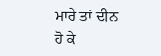ਮਾਰੇ ਤਾਂ ਦੀਨ ਹੋ ਕੇ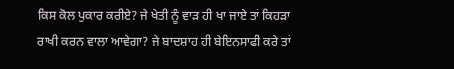ਕਿਸ ਕੋਲ ਪੁਕਾਰ ਕਰੀਏ? ਜੇ ਖੇਤੀ ਨੂੰ ਵਾੜ ਹੀ ਖਾ ਜਾਏ ਤਾਂ ਕਿਹੜਾ ਰਾਖੀ ਕਰਨ ਵਾਲਾ ਆਵੇਗਾ? ਜੇ ਬਾਦਸ਼ਾਹ ਹੀ ਬੇਇਨਸਾਫੀ ਕਰੇ ਤਾਂ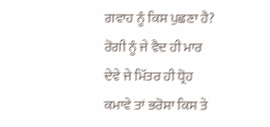ਗਵਾਹ ਨੂੰ ਕਿਸ ਪੁਛਣਾ ਹੈ? ਰੋਗੀ ਨੂੰ ਜੇ ਵੈਦ ਹੀ ਮਾਰ ਦੇਵੇ ਜੇ ਮਿੱਤਰ ਹੀ ਧ੍ਰੋਹ ਕਮਾਵੇ ਤਾਂ ਭਰੋਸਾ ਕਿਸ ਤੇ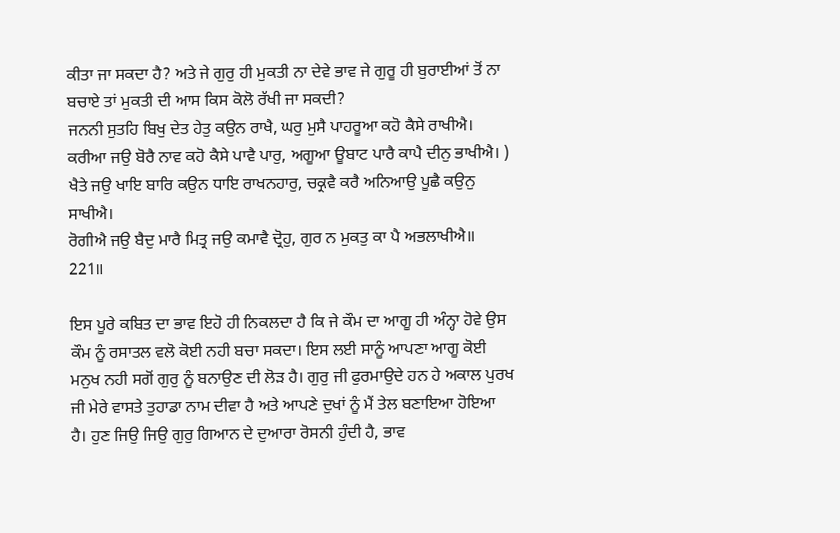ਕੀਤਾ ਜਾ ਸਕਦਾ ਹੈ? ਅਤੇ ਜੇ ਗੁਰੁ ਹੀ ਮੁਕਤੀ ਨਾ ਦੇਵੇ ਭਾਵ ਜੇ ਗੁਰੂ ਹੀ ਬੁਰਾਈਆਂ ਤੋਂ ਨਾ ਬਚਾਏ ਤਾਂ ਮੁਕਤੀ ਦੀ ਆਸ ਕਿਸ ਕੋਲੋ ਰੱਖੀ ਜਾ ਸਕਦੀ?
ਜਨਨੀ ਸੁਤਹਿ ਬਿਖੁ ਦੇਤ ਹੇਤੁ ਕਉਨ ਰਾਖੈ, ਘਰੁ ਮੁਸੈ ਪਾਹਰੂਆ ਕਹੋ ਕੈਸੇ ਰਾਖੀਐ।
ਕਰੀਆ ਜਉ ਬੋਰੈ ਨਾਵ ਕਹੋ ਕੈਸੇ ਪਾਵੈ ਪਾਰੁ, ਅਗੂਆ ਊਬਾਟ ਪਾਰੈ ਕਾਪੈ ਦੀਨੁ ਭਾਖੀਐ। )
ਖੈਤੇ ਜਉ ਖਾਇ ਬਾਰਿ ਕਉਨ ਧਾਇ ਰਾਖਨਹਾਰੁ, ਚਕ੍ਰਵੈ ਕਰੈ ਅਨਿਆਉ ਪੂਛੈ ਕਉਨੁ ਸਾਖੀਐ।
ਰੋਗੀਐ ਜਉ ਬੈਦੁ ਮਾਰੈ ਮਿਤ੍ਰ ਜਉ ਕਮਾਵੈ ਦ੍ਰੋਹੁ, ਗੁਰ ਨ ਮੁਕਤੁ ਕਾ ਪੈ ਅਭਲਾਖੀਐ॥ 221॥

ਇਸ ਪੂਰੇ ਕਬਿਤ ਦਾ ਭਾਵ ਇਹੋ ਹੀ ਨਿਕਲਦਾ ਹੈ ਕਿ ਜੇ ਕੌਮ ਦਾ ਆਗੂ ਹੀ ਅੰਨ੍ਹਾ ਹੋਵੇ ਉਸ ਕੌਮ ਨੂੰ ਰਸਾਤਲ ਵਲੋ ਕੋਈ ਨਹੀ ਬਚਾ ਸਕਦਾ। ਇਸ ਲਈ ਸਾਨੂੰ ਆਪਣਾ ਆਗੂ ਕੋਈ ਮਨੁਖ ਨਹੀ ਸਗੋਂ ਗੁਰੁ ਨੂੰ ਬਨਾਉਣ ਦੀ ਲੋੜ ਹੈ। ਗੁਰੁ ਜੀ ਫੁਰਮਾਉਦੇ ਹਨ ਹੇ ਅਕਾਲ ਪੁਰਖ ਜੀ ਮੇਰੇ ਵਾਸਤੇ ਤੁਹਾਡਾ ਨਾਮ ਦੀਵਾ ਹੈ ਅਤੇ ਆਪਣੇ ਦੁਖਾਂ ਨੂੰ ਮੈਂ ਤੇਲ ਬਣਾਇਆ ਹੋਇਆ ਹੈ। ਹੁਣ ਜਿਉ ਜਿਉ ਗੁਰੁ ਗਿਆਨ ਦੇ ਦੁਆਰਾ ਰੋਸਨੀ ਹੁੰਦੀ ਹੈ, ਭਾਵ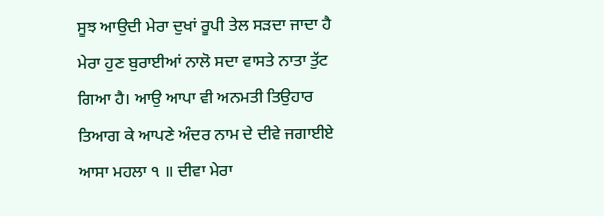ਸੂਝ ਆਉਦੀ ਮੇਰਾ ਦੁਖਾਂ ਰੂਪੀ ਤੇਲ ਸੜਦਾ ਜਾਦਾ ਹੈ ਮੇਰਾ ਹੁਣ ਬੁਰਾਈਆਂ ਨਾਲੋ ਸਦਾ ਵਾਸਤੇ ਨਾਤਾ ਤੁੱਟ ਗਿਆ ਹੈ। ਆਉ ਆਪਾ ਵੀ ਅਨਮਤੀ ਤਿਉਹਾਰ ਤਿਆਗ ਕੇ ਆਪਣੇ ਅੰਦਰ ਨਾਮ ਦੇ ਦੀਵੇ ਜਗਾਈਏ ਆਸਾ ਮਹਲਾ ੧ ॥ ਦੀਵਾ ਮੇਰਾ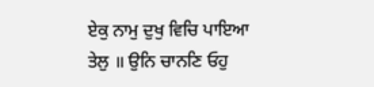ਏਕੁ ਨਾਮੁ ਦੁਖੁ ਵਿਚਿ ਪਾਇਆ ਤੇਲੁ ॥ ਉਨਿ ਚਾਨਣਿ ਓਹੁ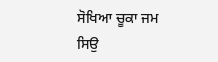ਸੋਖਿਆ ਚੂਕਾ ਜਮ ਸਿਉ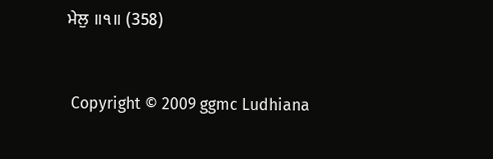ਮੇਲੁ ॥੧॥ (358)



 Copyright © 2009 ggmc Ludhiana